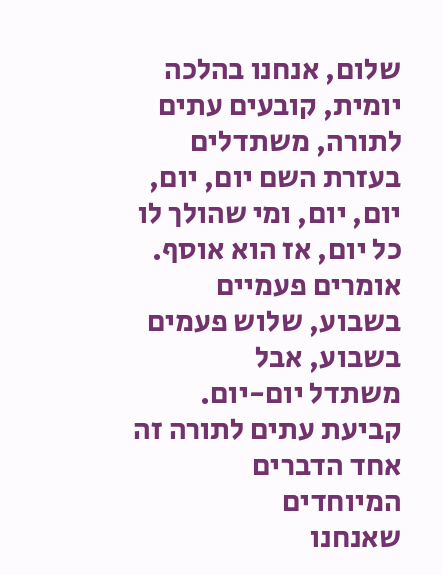שלום, אנחנו בהלכה יומית, קובעים עתים לתורה, משתדלים בעזרת השם יום, יום, יום, יום, ומי שהולך לו כל יום, אז הוא אוסף.
אומרים פעמיים בשבוע, שלוש פעמים בשבוע, אבל
משתדל יום-יום. קביעת עתים לתורה זה אחד הדברים המיוחדים
שאנחנו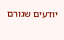יודעים שגורם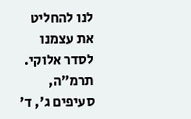לנו להחליט את עצמנו לסדר אלוקי.
תרמ״ה, סעיפים ג', ד'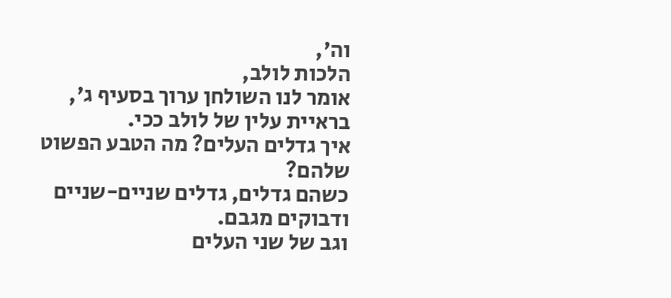וה',
הלכות לולב,
אומר לנו השולחן ערוך בסעיף ג',
בראיית עלין של לולב ככי.
איך גדלים העלים? מה הטבע הפשוט שלהם?
כשהם גדלים, גדלים שניים-שניים ודבוקים מגבם.
וגב של שני העלים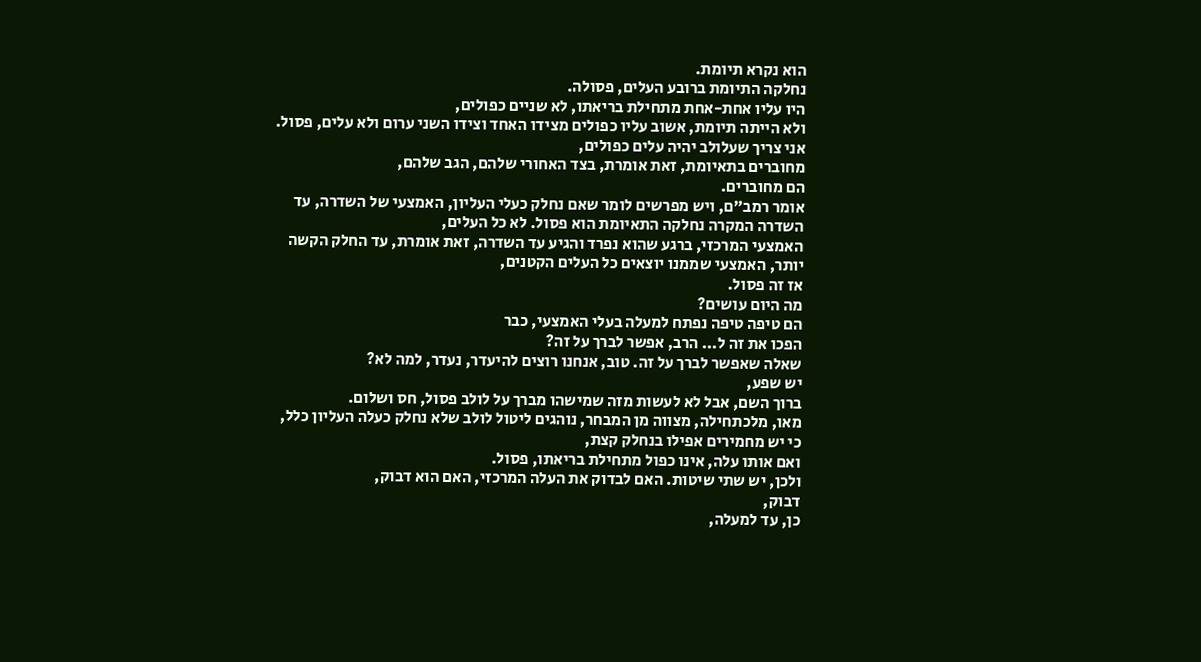הוא נקרא תיומת.
נחלקה התיומת ברובע העלים, פסולה.
היו עליו אחת-אחת מתחילת בריאתו, לא שניים כפולים,
ולא הייתה תיומת, אשוב עליו כפולים מצידו האחד וצידו השני ערום ולא עלים, פסול.
אני צריך שעלולב יהיה עלים כפולים,
מחוברים בתאיומת, זאת אומרת, בצד האחורי שלהם, הגב שלהם,
הם מחוברים.
אומר רמב״ם, ויש מפרשים לומר שאם נחלק כעלי העליון, האמצעי של השדרה, עד השדרה המקרה נחלקה התאיומת הוא פסול. לא כל העלים,
האמצעי המרכזי, ברגע שהוא נפרד והגיע עד השדרה, זאת אומרת, עד החלק הקשה יותר, האמצעי שממנו יוצאים כל העלים הקטנים,
אז זה פסול.
מה היום עושים?
הם טיפה טיפה נפתח למעלה בעלי האמצעי, כבר
הפכו את זה ל... הרב, אפשר לברך על זה?
שאלה שאפשר לברך על זה. טוב, אנחנו רוצים להיעדר, נעדר, למה לא?
יש שפע,
ברוך השם, אבל לא לעשות מזה שמישהו מברך על לולב פסול, חס ושלום.
מאו, מלכתחילה, מצווה מן המבחר, נוהגים ליטול לולב שלא נחלק כעלה העליון כלל, כי יש מחמירים אפילו בנחלק קצת,
ואם אותו עלה, אינו כפול מתחילת בריאתו, פסול.
ולכן, יש שתי שיטות. האם לבדוק את העלה המרכזי, האם הוא דבוק,
דבוק,
כן, עד למעלה,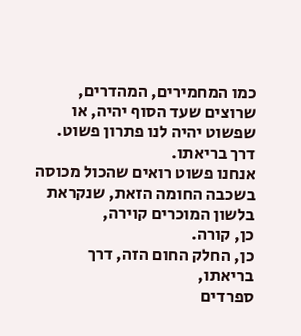כמו המחמירים, המהדרים, שרוצים שעד הסוף יהיה, או שפשוט יהיה לנו פתרון פשוט.
דרך בריאתו.
אנחנו פשוט רואים שהכול מכוסה בשכבה החומה הזאת, שנקראת בלשון המוכרים קוירה,
כן, קורה.
כן, החלק החום הזה, דרך בריאתו,
ספרדים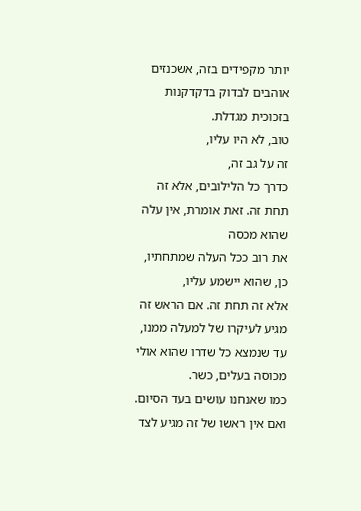יותר מקפידים בזה, אשכנזים אוהבים לבדוק בדקדקנות בזכוכית מגדלת.
טוב, לא היו עליו,
זה על גב זה,
כדרך כל הלילובים, אלא זה תחת זה. זאת אומרת, אין עלה שהוא מכסה
את רוב ככל העלה שמתחתיו,
כן, שהוא יישמע עליו,
אלא זה תחת זה. אם הראש זה מגיע לעיקרו של למעלה ממנו, עד שנמצא כל שדרו שהוא אולי מכוסה בעלים, כשר.
כמו שאנחנו עושים בעד הסיום.
ואם אין ראשו של זה מגיע לצד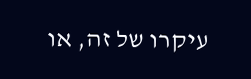עיקרו של זה, או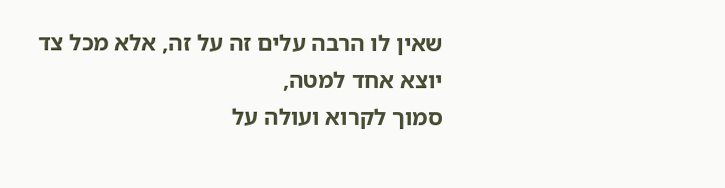שאין לו הרבה עלים זה על זה, אלא מכל צד יוצא אחד למטה,
סמוך לקרוא ועולה על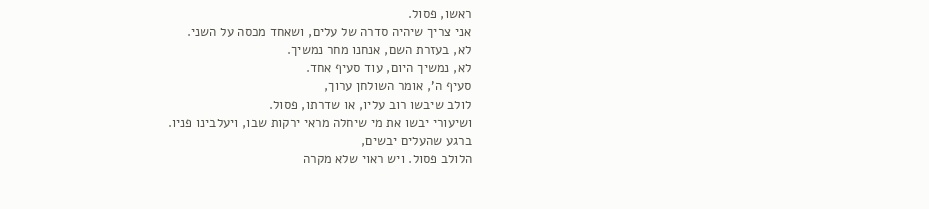ראשו, פסול.
אני צריך שיהיה סדרה של עלים, ושאחד מכסה על השני.
לא, בעזרת השם, אנחנו מחר נמשיך.
לא, נמשיך היום, עוד סעיף אחד.
סעיף ה', אומר השולחן ערוך,
לולב שיבשו רוב עליו, או שדרתו, פסול.
ושיעורי יבשו את מי שיחלה מראי ירקות שבו, ויעלבינו פניו.
ברגע שהעלים יבשים,
הלולב פסול. ויש ראוי שלא מקרה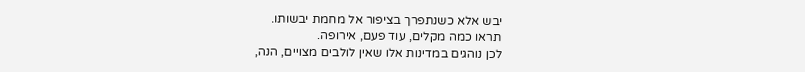יבש אלא כשנתפרך בציפור אל מחמת יבשותו.
תראו כמה מקלים, עוד פעם, אירופה.
לכן נוהגים במדינות אלו שאין לולבים מצויים, הנה,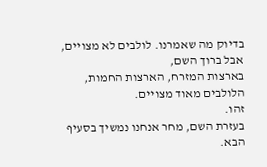בדיוק מה שאמרנו. לולבים לא מצויים, אבל ברוך השם,
בארצות המזרח, הארצות החמות, הלולבים מאוד מצויים.
זהו.
בעזרת השם, מחר אנחנו נמשיך בסעיף הבא.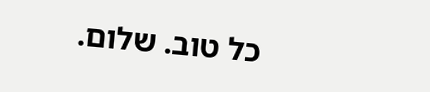כל טוב. שלום.